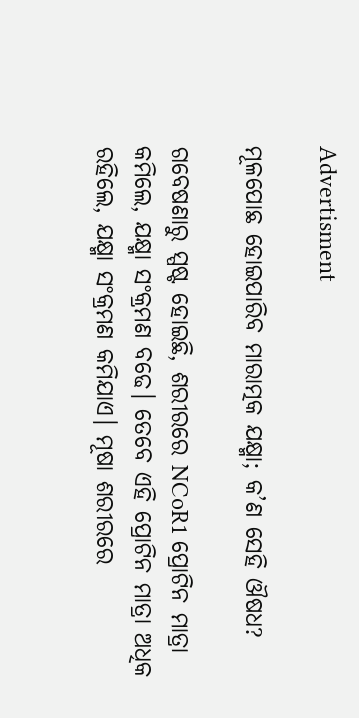Advertisment

ମୂଳପୋଛ ହୋଇପାରିବ ମାରାତ୍ମକ ଯକ୍ଷ୍ମା; କ’ଣ ସେହି ଔଷଧ?

ଗବେଷଣାରୁ ସ୍ପଷ୍ଟ ହୋଇଛି, ଶରୀରରେ NCoR1 ପ୍ରୋଟିନ ମାତ୍ରା କମିଲେ, ଯକ୍ଷ୍ମା ସଂକ୍ରମଣ ବଢେ। ତେବେ ଏହି ପ୍ରୋଟିନ ମାତ୍ରା ଅଧିକ ରହିଲେ, ଯକ୍ଷ୍ମା ସଂକ୍ରମଣ କମିଯାଏ। ମୂଷା ଶରୀରରେ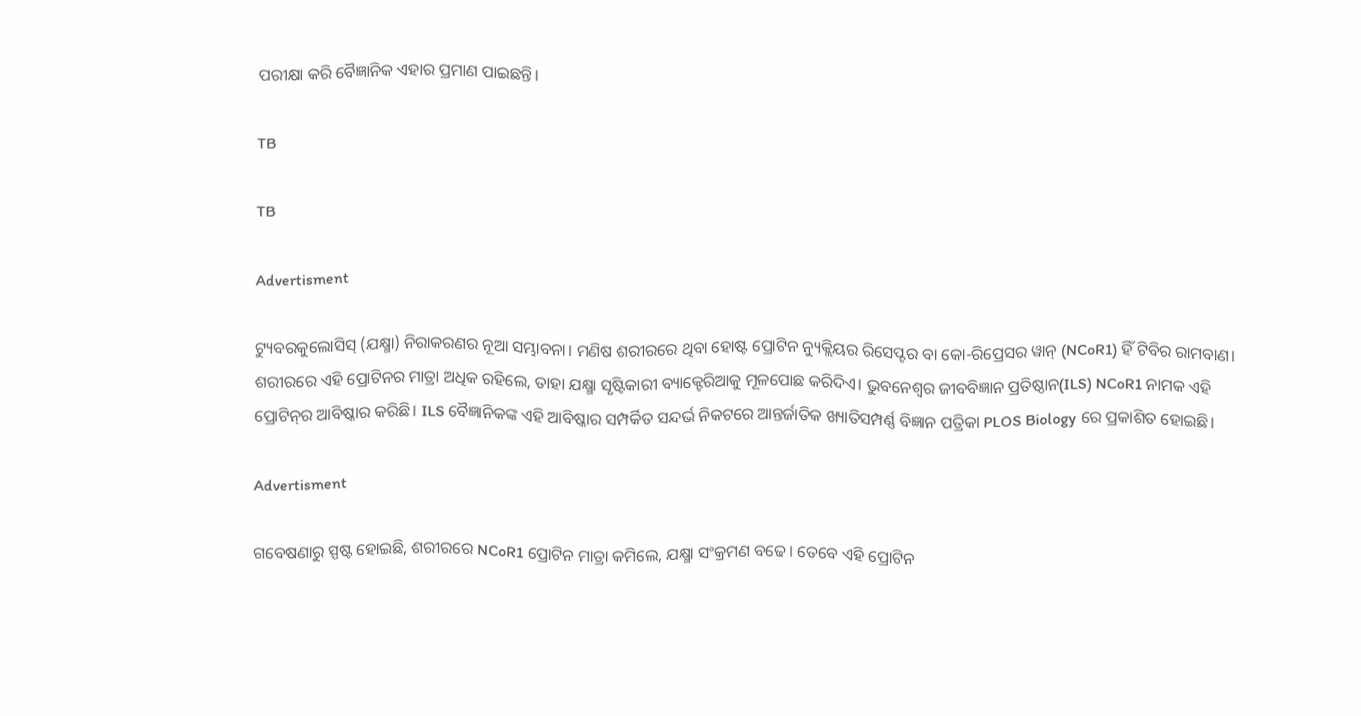ପରୀକ୍ଷା କରି ବୈଜ୍ଞାନିକ ଏହାର ପ୍ରମାଣ ପାଇଛନ୍ତି।

TB

TB

Advertisment

ଟ୍ୟୁବରକୁଲୋସିସ୍ (ଯକ୍ଷ୍ମା) ନିରାକରଣର ନୂଆ ସମ୍ଭାବନା। ମଣିଷ ଶରୀରରେ ଥିବା ହୋଷ୍ଟ ପ୍ରୋଟିନ ନ୍ୟୁକ୍ଲିୟର ରିସେପ୍ଟର ବା କୋ-ରିପ୍ରେସର ୱାନ୍ (NCoR1) ହିଁ ଟିବିର ରାମବାଣ। ଶରୀରରେ ଏହି ପ୍ରୋଟିନର ମାତ୍ରା ଅଧିକ ରହିଲେ, ତାହା ଯକ୍ଷ୍ମା ସୃଷ୍ଟିକାରୀ ବ୍ୟାକ୍ଟେରିଆକୁ ମୂଳପୋଛ କରିଦିଏ। ଭୁବନେଶ୍ୱର ଜୀବବିଜ୍ଞାନ ପ୍ରତିଷ୍ଠାନ(ILS) NCoR1 ନାମକ ଏହି ପ୍ରୋଟିନ୍‌ର ଆବିଷ୍କାର କରିଛି। ILS ବୈଜ୍ଞାନିକଙ୍କ ଏହି ଆବିଷ୍କାର ସମ୍ପର୍କିତ ସନ୍ଦର୍ଭ ନିକଟରେ ଆନ୍ତର୍ଜାତିକ ଖ୍ୟାତିସମ୍ପର୍ଣ୍ଣ ବିଜ୍ଞାନ ପତ୍ରିକା PLOS Biology ରେ ପ୍ରକାଶିତ ହୋଇଛି।

Advertisment

ଗବେଷଣାରୁ ସ୍ପଷ୍ଟ ହୋଇଛି, ଶରୀରରେ NCoR1 ପ୍ରୋଟିନ ମାତ୍ରା କମିଲେ, ଯକ୍ଷ୍ମା ସଂକ୍ରମଣ ବଢେ। ତେବେ ଏହି ପ୍ରୋଟିନ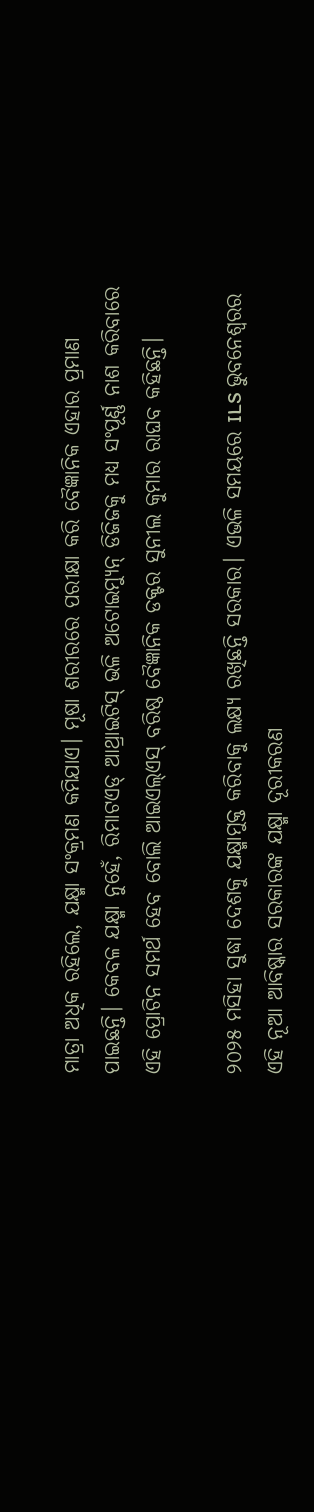ମାତ୍ରା ଅଧିକ ରହିଲେ, ଯକ୍ଷ୍ମା ସଂକ୍ରମଣ କମିଯାଏ। ମୂଷା ଶରୀରରେ ପରୀକ୍ଷା କରି ବୈଜ୍ଞାନିକ ଏହାର ପ୍ରମାଣ ପାଇଛନ୍ତି। କେବଳ ଯକ୍ଷ୍ମା ନୁହେଁ, ରିମାଟଏଡ୍ ଆଥ୍ରାଇଟିସ୍‌ ଭଳି ଅଟୋଇମ୍ୟୁନ୍‌ ଡିଜିଜକୁ ମଧ୍ୟ ସଂପୂର୍ଣ୍ଣ ନାଶ କରିବାରେ ଏହି ପ୍ରୋଟିନ ସମର୍ଥ ହେବ ବୋଲି ଆଇଏଲ୍‌ଏସ୍‌ ବରିଷ୍ଠ ବୈଜ୍ଞାନିକ ଡକ୍ଟର ସୁନୀଲ କୁମାର ରାଘବ କହିଛନ୍ତି।

୨୦୨୫ ମସିହା ସୁଦ୍ଧା ଦେଶକୁ ଯକ୍ଷ୍ମାମୁକ୍ତ କରିବାକୁ ଲକ୍ଷ୍ୟ ରଖିଛନ୍ତି ସରକାର। ଏଭଳି ସମୟରେ ILS ଭୁବନେଶ୍ୱରର ଏହି ନୂଆ ଆବିଷ୍କାର ସରକାରଙ୍କ ଯକ୍ଷ୍ମା ଦୂରୀକରଣ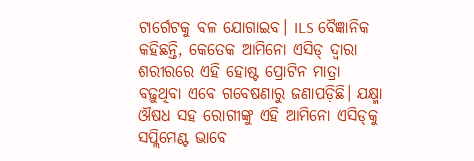ଟାର୍ଗେଟକୁ ବଳ ଯୋଗାଇବ। ILS ବୈଜ୍ଞାନିକ କହିଛନ୍ତି, କେତେକ ଆମିନୋ ଏସିଡ୍ ଦ୍ୱାରା ଶରୀରରେ ଏହି ହୋଷ୍ଟ ପ୍ରୋଟିନ ମାତ୍ରା ବଢ଼ୁଥିବା ଏବେ ଗବେଷଣାରୁ ଜଣାପଡ଼ିଛି। ଯକ୍ଷ୍ମା ଔଷଧ ସହ ରୋଗୀଙ୍କୁ ଏହି ଆମିନୋ ଏସିଡ୍‌କୁ ସପ୍ଲିମେଣ୍ଟ ଭାବେ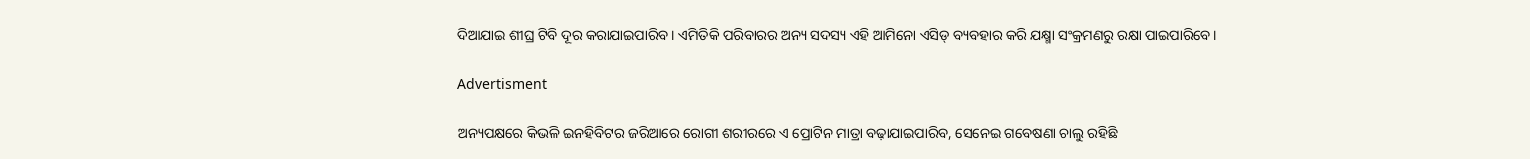ଦିଆଯାଇ ଶୀଘ୍ର ଟିବି ଦୂର କରାଯାଇପାରିବ। ଏମିତିକି ପରିବାରର ଅନ୍ୟ ସଦସ୍ୟ ଏହି ଆମିନୋ ଏସିଡ୍ ବ୍ୟବହାର କରି ଯକ୍ଷ୍ମା ସଂକ୍ରମଣରୁ ରକ୍ଷା ପାଇପାରିବେ।

Advertisment

ଅନ୍ୟପକ୍ଷରେ କିଭଳି ଇନହିବିଟର ଜରିଆରେ ରୋଗୀ ଶରୀରରେ ଏ ପ୍ରୋଟିନ ମାତ୍ରା ବଢ଼ାଯାଇପାରିବ, ସେନେଇ ଗବେଷଣା ଚାଲୁ ରହିଛି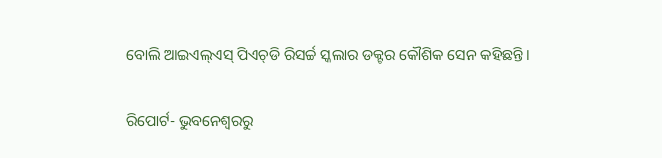ବୋଲି ଆଇଏଲ୍‌ଏସ୍‌ ପିଏଚ୍‌ଡି ରିସର୍ଚ୍ଚ ସ୍କଲାର ଡକ୍ଟର କୌଶିକ ସେନ କହିଛନ୍ତି।

ରିପୋର୍ଟ- ଭୁବନେଶ୍ୱରରୁ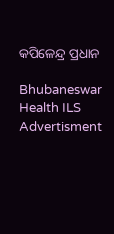କପିଳେନ୍ଦ୍ର ପ୍ରଧାନ

Bhubaneswar Health ILS
Advertisment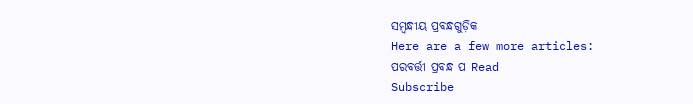ସମ୍ବନ୍ଧୀୟ ପ୍ରବନ୍ଧଗୁଡ଼ିକ
Here are a few more articles:
ପରବର୍ତ୍ତୀ ପ୍ରବନ୍ଧ ପ Read
Subscribe